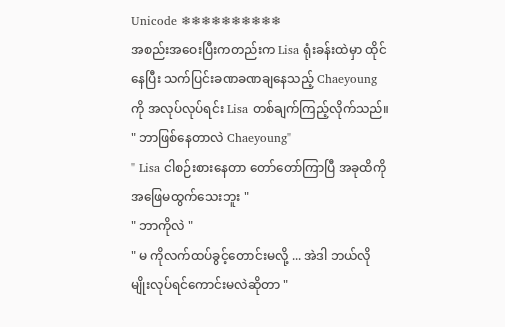Unicode ❄❄❄❄❄❄❄❄❄❄
အစည်းအဝေးပြီးကတည်းက Lisa ရုံးခန်းထဲမှာ ထိုင်နေပြီး သက်ပြင်းခဏခဏချနေသည့် Chaeyoung ကို အလုပ်လုပ်ရင်း Lisa တစ်ချက်ကြည့်လိုက်သည်။
" ဘာဖြစ်နေတာလဲ Chaeyoung"
" Lisa ငါစဉ်းစားနေတာ တော်တော်ကြာပြီ အခုထိကို အဖြေမထွက်သေးဘူး "
" ဘာကိုလဲ "
" မ ကိုလက်ထပ်ခွင့်တောင်းမလို့ ... အဲဒါ ဘယ်လိုမျိုးလုပ်ရင်ကောင်းမလဲဆိုတာ "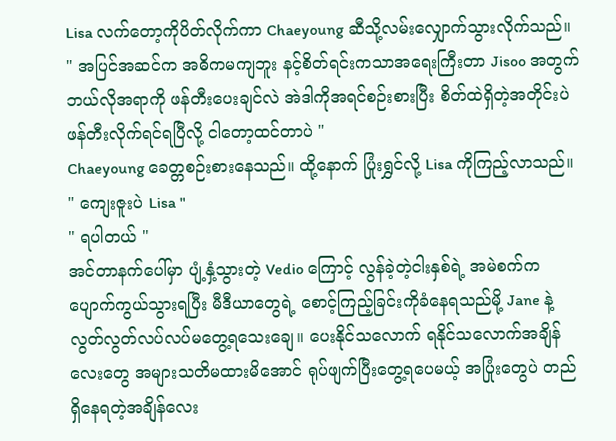Lisa လက်တော့ကိုပိတ်လိုက်ကာ Chaeyoung ဆီသို့လမ်းလျှောက်သွားလိုက်သည်။
" အပြင်အဆင်က အဓိကမကျဘူး နင့်စိတ်ရင်းကသာအရေးကြီးတာ Jisoo အတွက်ဘယ်လိုအရာကို ဖန်တီးပေးချင်လဲ အဲဒါကိုအရင်စဉ်းစားပြီး စိတ်ထဲရှိတဲ့အတိုင်းပဲ ဖန်တီးလိုက်ရင်ရပြီလို့ ငါတော့ထင်တာပဲ "
Chaeyoung ခေတ္တစဉ်းစားနေသည်။ ထို့နောက် ပြုံးရွှင်လို့ Lisa ကိုကြည့်လာသည်။
" ကျေးဇူးပဲ Lisa "
" ရပါတယ် "
အင်တာနက်ပေါ်မှာ ပျံ့နှံ့သွားတဲ့ Vedio ကြောင့် လွန်ခဲ့တဲ့ငါးနှစ်ရဲ့ အမဲစက်က ပျောက်ကွယ်သွားရပြီး မီဒီယာတွေရဲ့ စောင့်ကြည့်ခြင်းကိုခံနေရသည်မို့ Jane နဲ့ လွတ်လွတ်လပ်လပ်မတွေ့ရသေးချေ။ ပေးနိုင်သလောက် ရနိုင်သလောက်အချိန်လေးတွေ အများသတိမထားမိအောင် ရုပ်ဖျက်ပြီးတွေ့ရပေမယ့် အပြုံးတွေပဲ တည်ရှိနေရတဲ့အချိန်လေး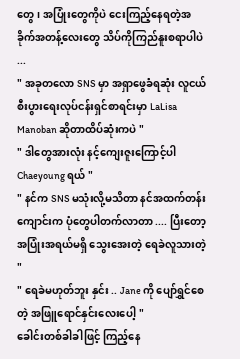တွေ၊ အပြုံးတွေကိုပဲ ငေးကြည့်နေရတဲ့အခိုက်အတန့်လေးတွေ သိပ်ကိုကြည်နူးစရာပါပဲ ...
" အခုတလော SNS မှာ အရှာဖွေခံရဆုံး လူငယ်စီးပွားရေးလုပ်ငန်းရှင်စာရင်းမှာ LaLisa Manoban ဆိုတာထိပ်ဆုံးကပဲ "
" ဒါတွေအားလုံး နင့်ကျေးဇူးကြောင့်ပါ Chaeyoung ရယ် "
" နင်က SNS မသုံးလို့မသိတာ နင်အထက်တန်းကျောင်းက ပုံတွေပါတက်လာတာ .... ပြီးတော့ အပြုံးအရယ်မရှိ သွေးအေးတဲ့ ရေခဲလူသားတဲ့ "
" ရေခဲမဟုတ်ဘူး နှင်း .. Jane ကို ပျော်ရွှင်စေတဲ့ အဖြူရောင်နှင်းလေးပေါ့ "
ခေါင်းတစ်ခါခါဖြင့် ကြည့်နေ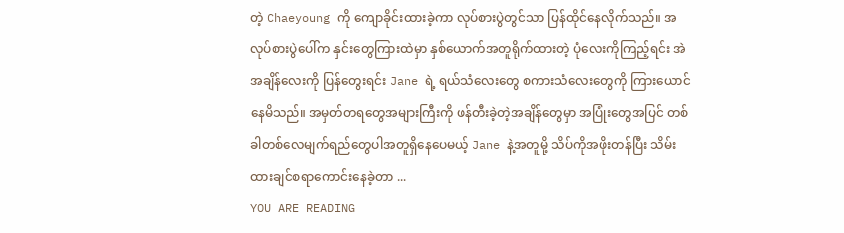တဲ့ Chaeyoung ကို ကျောခိုင်းထားခဲ့ကာ လုပ်စားပွဲတွင်သာ ပြန်ထိုင်နေလိုက်သည်။ အလုပ်စားပွဲပေါ်က နှင်းတွေကြားထဲမှာ နှစ်ယောက်အတူရိုက်ထားတဲ့ ပုံလေးကိုကြည့်ရင်း အဲအချိန်လေးကို ပြန်တွေးရင်း Jane ရဲ့ ရယ်သံလေးတွေ စကားသံလေးတွေကို ကြားယောင်နေမိသည်။ အမှတ်တရတွေအများကြီးကို ဖန်တီးခဲ့တဲ့အချိန်တွေမှာ အပြုံးတွေအပြင် တစ်ခါတစ်လေမျက်ရည်တွေပါအတူရှိနေပေမယ့် Jane နဲ့အတူမို့ သိပ်ကိုအဖိုးတန်ပြီး သိမ်းထားချင်စရာကောင်းနေခဲ့တာ ...
YOU ARE READING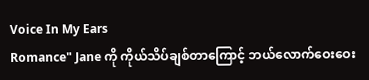Voice In My Ears
Romance" Jane ကို ကိုယ်သိပ်ချစ်တာကြောင့် ဘယ်လောက်ဝေးဝေး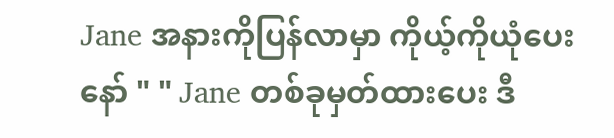Jane အနားကိုပြန်လာမှာ ကိုယ့်ကိုယုံပေးနော် " " Jane တစ်ခုမှတ်ထားပေး ဒီ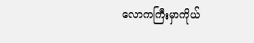လောကကြီးမှာကိုယ်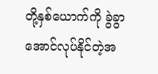တို့နှစ်ယောက်ကို ခွဲခွာအောင်လုပ်နိုင်တဲ့အ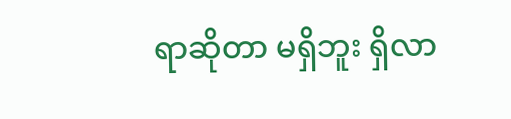ရာဆိုတာ မရှိဘူး ရှိလာ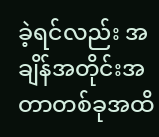ခဲ့ရင်လည်း အချိန်အတိုင်းအတာတစ်ခုအထိ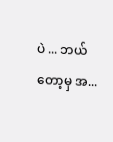ပဲ ... ဘယ်တော့မှ အ...